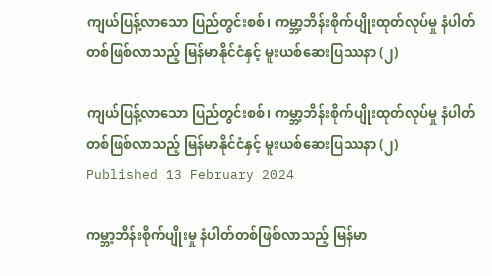ကျယ်ပြန့်လာသော ပြည်တွင်းစစ်၊ ကမ္ဘာ့ဘိန်းစိုက်ပျိုးထုတ်လုပ်မှု နံပါတ်တစ်ဖြစ်လာသည့် မြန်မာနိုင်ငံနှင့် မူးယစ်ဆေးပြဿနာ (၂)

ကျယ်ပြန့်လာသော ပြည်တွင်းစစ်၊ ကမ္ဘာ့ဘိန်းစိုက်ပျိုးထုတ်လုပ်မှု နံပါတ်တစ်ဖြစ်လာသည့် မြန်မာနိုင်ငံနှင့် မူးယစ်ဆေးပြဿနာ (၂)
Published 13 February 2024

ကမ္ဘာ့ဘိန်းစိုက်ပျိုးမှု နံပါတ်တစ်ဖြစ်လာသည့် မြန်မာ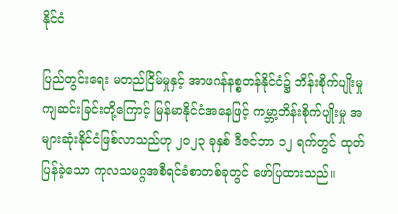နိုင်ငံ

ပြည်တွင်းရေး မတည်ငြိမ်မှုနှင့် အာဖဂန်နစ္စတန်နိုင်ငံ၌ ဘိန်းစိုက်ပျိုးမှု ကျဆင်းခြင်းတို့ကြောင့် မြန်မာနိုင်ငံအနေဖြင့် ကမ္ဘာ့ဘိန်းစိုက်ပျိုးမှု အများဆုံးနိုင်ငံဖြစ်လာသည်ဟု ၂၀၂၃ ခုနှစ် ဒီဇင်ဘာ ၁၂ ရက်တွင် ထုတ်ပြန်ခဲ့သော ကုလသမဂ္ဂအစီရင်ခံစာတစ်ခုတွင် ဖော်ပြထားသည်။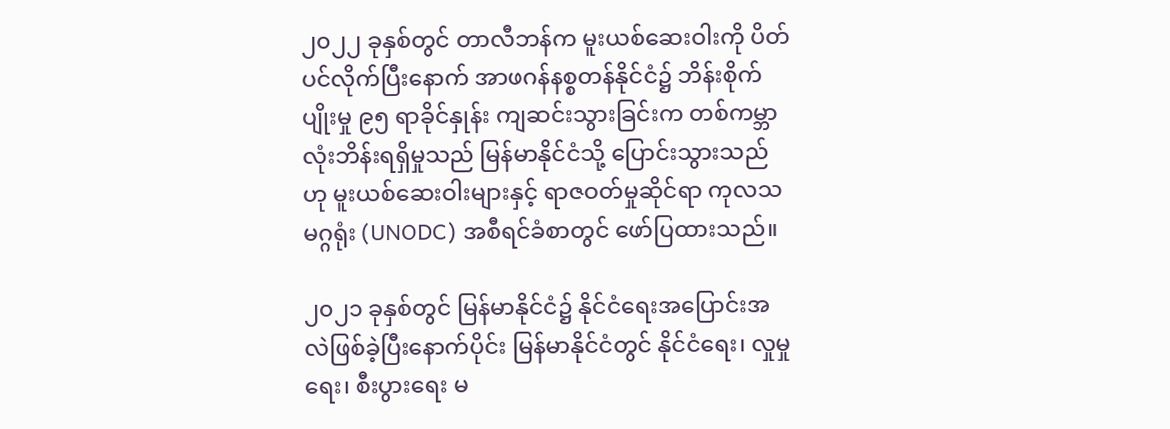၂၀၂၂ ခုနှစ်တွင် တာလီဘန်က မူးယစ်ဆေးဝါးကို ပိတ်ပင်လိုက်ပြီးနောက် အာဖဂန်နစ္စတန်နိုင်ငံ၌ ဘိန်းစိုက်ပျိုးမှု ၉၅ ရာခိုင်နှုန်း ကျဆင်းသွားခြင်းက တစ်ကမ္ဘာလုံးဘိန်းရရှိမှုသည် မြန်မာနိုင်ငံသို့ ပြောင်းသွားသည်ဟု မူးယစ်ဆေးဝါးများနှင့် ရာဇဝတ်မှုဆိုင်ရာ ကုလသမဂ္ဂရုံး (UNODC) အစီရင်ခံစာတွင် ဖော်ပြထားသည်။

၂၀၂၁ ခုနှစ်တွင် မြန်မာနိုင်ငံ၌ နိုင်ငံရေးအပြောင်းအလဲဖြစ်ခဲ့ပြီးနောက်ပိုင်း မြန်မာနိုင်ငံတွင် နိုင်ငံရေး၊ လှုမှုရေး၊ စီးပွားရေး မ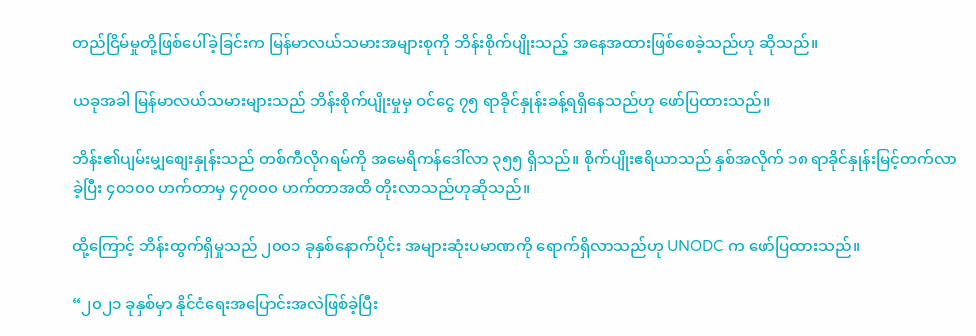တည်ငြိမ်မှုတို့ဖြစ်ပေါ်ခဲ့ခြင်းက မြန်မာလယ်သမားအများစုကို ဘိန်းစိုက်ပျိုးသည့် အနေအထားဖြစ်စေခဲ့သည်ဟု ဆိုသည်။

ယခုအခါ မြန်မာလယ်သမားများသည် ဘိန်းစိုက်ပျိုးမှုမှ ဝင်ငွေ ၇၅ ရာခိုင်နှုန်းခန့်ရရှိနေသည်ဟု ဖော်ပြထားသည်။

ဘိန်း၏ပျမ်းမျှစျေးနှုန်းသည် တစ်ကီလိုဂရမ်ကို အမေရိကန်ဒေါ်လာ ၃၅၅ ရှိသည်။ စိုက်ပျိုးဧရိယာသည် နှစ်အလိုက် ၁၈ ရာခိုင်နှုန်းမြင့်တက်လာခဲ့ပြီး ၄၀၁၀၀ ဟက်တာမှ ၄၇၀၀၀ ဟက်တာအထိ တိုးလာသည်ဟုဆိုသည်။

ထို့ကြောင့် ဘိန်းထွက်ရှိမှုသည် ၂၀၀၁ ခုနှစ်နောက်ပိုင်း အများဆုံးပမာဏကို ရောက်ရှိလာသည်ဟု UNODC က ဖော်ပြထားသည်။

“၂၀၂၁ ခုနှစ်မှာ နိုင်ငံရေးအပြောင်းအလဲဖြစ်ခဲ့ပြီး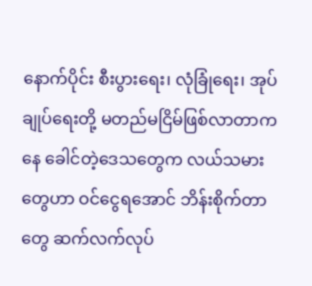နောက်ပိုင်း စီးပွားရေး၊ လုံခြုံရေး၊ အုပ်ချုပ်ရေးတို့ မတည်မငြိမ်ဖြစ်လာတာကနေ ခေါင်တဲ့ဒေသတွေက လယ်သမားတွေဟာ ဝင်ငွေရအောင် ဘိန်းစိုက်တာတွေ ဆက်လက်လုပ်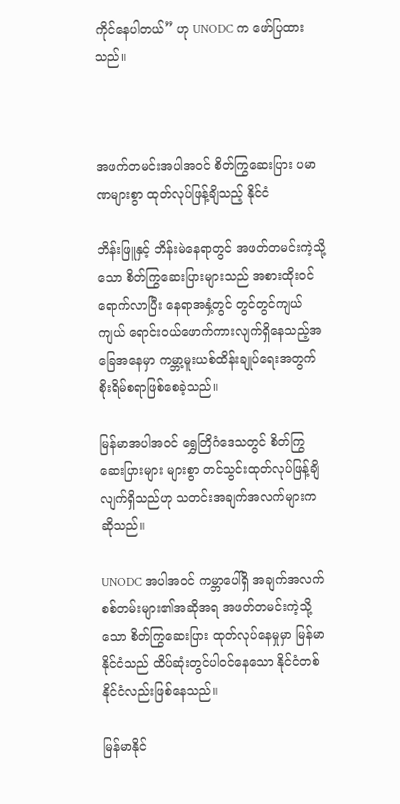ကိုင်နေပါတယ်” ဟု UNODC က ဖော်ပြထားသည်။



အဖက်တမင်းအပါအဝင် စိတ်ကြွဆေးပြား ပမာဏများစွာ ထုတ်လုပ်ဖြန့်ချိသည့် နိုင်ငံ

ဘိန်းဖြူနှင့် ဘိန်းမဲနေရာတွင် အဖတ်တမင်းကဲ့သို့သော စိတ်ကြွဆေးပြားများသည် အစားထိုးဝင်ရောက်လာပြီး နေရာအနှံ့တွင် တွင်တွင်ကျယ်ကျယ် ရောင်းဝယ်ဖောက်ကားလျက်ရှိနေသည့်အခြေအနေမှာ ကမ္ဘာ့မူးယစ်ထိန်းချုပ်ရေးအတွက် စိုးရိမ်စရာဖြစ်စေခဲ့သည်။

မြန်မာအပါအဝင် ရွှေတြိဂံဒေသတွင် စိတ်ကြွဆေးပြားများ များစွာ တင်သွင်းထုတ်လုပ်ဖြန့်ချိလျက်ရှိသည်ဟု သတင်းအချက်အလက်များက ဆိုသည်။

UNODC အပါအဝင် ကမ္ဘာပေါ်ရှိ အချက်အလက်စစ်တမ်းများ၏အဆိုအရ အဖတ်တမင်းကဲ့သို့သော စိတ်ကြွဆေးပြား ထုတ်လုပ်နေမှုမှာ မြန်မာနိုင်ငံသည် ထိပ်ဆုံးတွင်ပါဝင်နေသော နိုင်ငံတစ်နိုင်ငံလည်းဖြစ်နေသည်။

မြန်မာနိုင်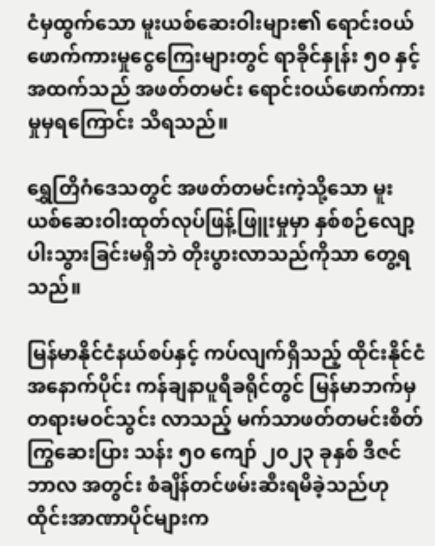ငံမှထွက်သော မူးယစ်ဆေးဝါးများ၏ ရောင်းဝယ်ဖောက်ကားမှုငွေကြေးများတွင် ရာခိုင်နှုန်း ၅၀ နှင့်အထက်သည် အဖတ်တမင်း ရောင်းဝယ်ဖောက်ကားမှုမှရကြောင်း သိရသည်။

ရွှေတြိဂံဒေသတွင် အဖတ်တမင်းကဲ့သို့သော မူးယစ်ဆေးဝါးထုတ်လုပ်ဖြန့်ဖြူးမှုမှာ နှစ်စဉ်လျော့ပါးသွားခြင်းမရှိဘဲ တိုးပွားလာသည်ကိုသာ တွေ့ရသည်။

မြန်မာနိုင်ငံနယ်စပ်နှင့် ကပ်လျက်ရှိသည့် ထိုင်းနိုင်ငံအနောက်ပိုင်း ကန်ချနာပူရီခရိုင်တွင် မြန်မာဘက်မှ တရားမဝင်သွင်း လာသည့် မက်သာဖတ်တမင်းစိတ်ကြွဆေးပြား သန်း ၅၀ ကျော် ၂၀၂၃ ခုနှစ် ဒီဇင်ဘာလ အတွင်း စံချိန်တင်ဖမ်းဆီးရမိခဲ့သည်ဟု ထိုင်းအာဏာပိုင်များက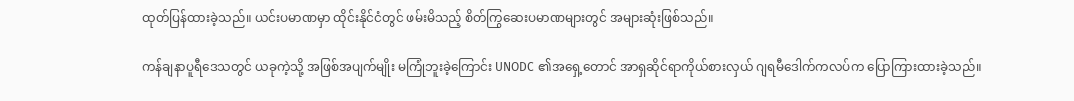ထုတ်ပြန်ထားခဲ့သည်။ ယင်းပမာဏမှာ ထိုင်းနိုင်ငံတွင် ဖမ်းမိသည့် စိတ်ကြွဆေးပမာဏများတွင် အများဆုံးဖြစ်သည်။

ကန်ချနာပူရီဒေသတွင် ယခုကဲ့သို့ အဖြစ်အပျက်မျိုး မကြုံဘူးခဲ့ကြောင်း UNODC ၏အရှေ့တောင် အာရှဆိုင်ရာကိုယ်စားလှယ် ဂျရမီဒေါက်ကလပ်က ပြောကြားထားခဲ့သည်။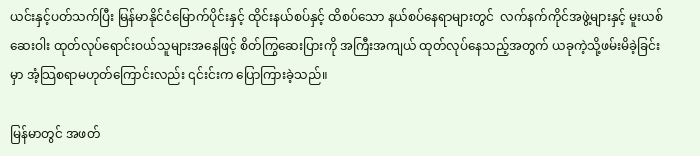ယင်းနှင့်ပတ်သက်ပြီး မြန်မာနိုင်ငံမြောက်ပိုင်းနှင့် ထိုင်းနယ်စပ်နှင့် ထိစပ်သော နယ်စပ်နေရာများတွင်  လက်နက်ကိုင်အဖွဲ့များနှင့် မူးယစ်ဆေးဝါး ထုတ်လုပ်ရောင်းဝယ်သူများအနေဖြင့် စိတ်ကြွဆေးပြားကို အကြီးအကျယ် ထုတ်လုပ်နေသည့်အတွက် ယခုကဲ့သို့ဖမ်းမိခဲ့ခြင်းမှာ အံ့သြစရာမဟုတ်ကြောင်းလည်း ၎င်းင်းက ပြောကြားခဲ့သည်။

မြန်မာတွင် အဖတ်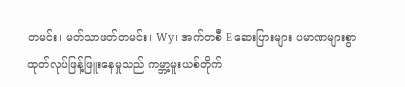တမင်း၊ မတ်သာဖတ်တမင်း၊ Wy၊ အက်တစီ E ဆေးပြားများ ပမာဏများစွာ ထုတ်လုပ်ဖြန့်ဖြူးနေမှုသည် ကမ္ဘာ့မူးယစ်တိုက်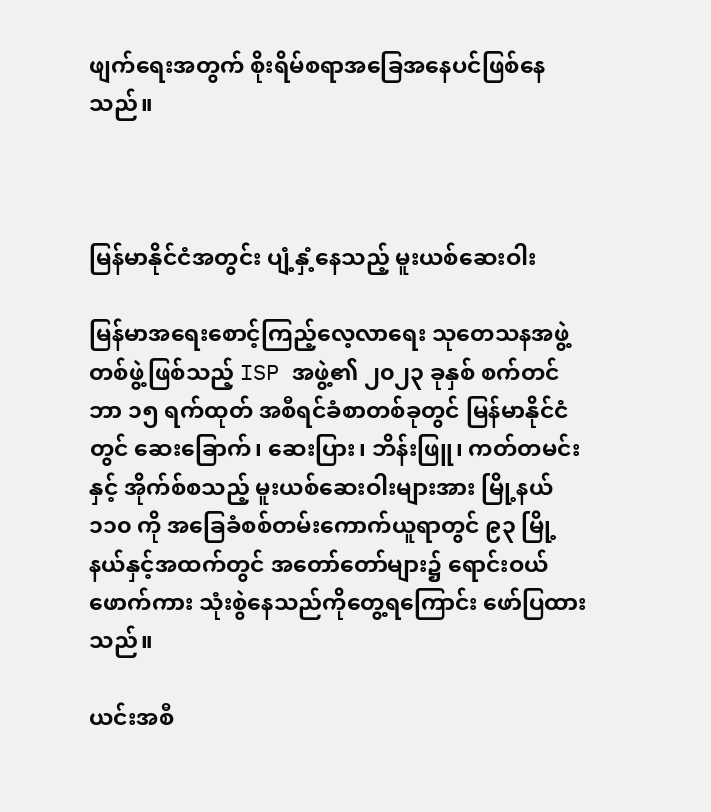ဖျက်ရေးအတွက် စိုးရိမ်စရာအခြေအနေပင်ဖြစ်နေသည်။



မြန်မာနိုင်ငံအတွင်း ပျံ့နှံ့နေသည့် မူးယစ်ဆေးဝါး

မြန်မာအရေးစောင့်ကြည့်လေ့လာရေး သုတေသနအဖွဲ့တစ်ဖွဲ့ဖြစ်သည့် ISP အဖွဲ့၏ ၂၀၂၃ ခုနှစ် စက်တင်ဘာ ၁၅ ရက်ထုတ် အစီရင်ခံစာတစ်ခုတွင် မြန်မာနိုင်ငံတွင် ဆေးခြောက်၊ ဆေးပြား၊ ဘိန်းဖြူ၊ ကတ်တမင်းနှင့် အိုက်စ်စသည့် မူးယစ်ဆေးဝါးများအား မြို့နယ် ၁၁၀ ကို အခြေခံစစ်တမ်းကောက်ယူရာတွင် ၉၃ မြို့နယ်နှင့်အထက်တွင် အတော်တော်များ၌ ရောင်းဝယ်ဖောက်ကား သုံးစွဲနေသည်ကိုတွေ့ရကြောင်း ဖော်ပြထားသည်။

ယင်းအစီ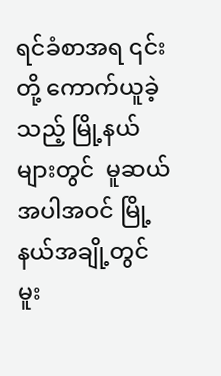ရင်ခံစာအရ ၎င်းတို့ ကောက်ယူခဲ့သည့် မြို့နယ်များတွင်  မူဆယ်အပါအဝင် မြို့နယ်အချို့တွင် မူး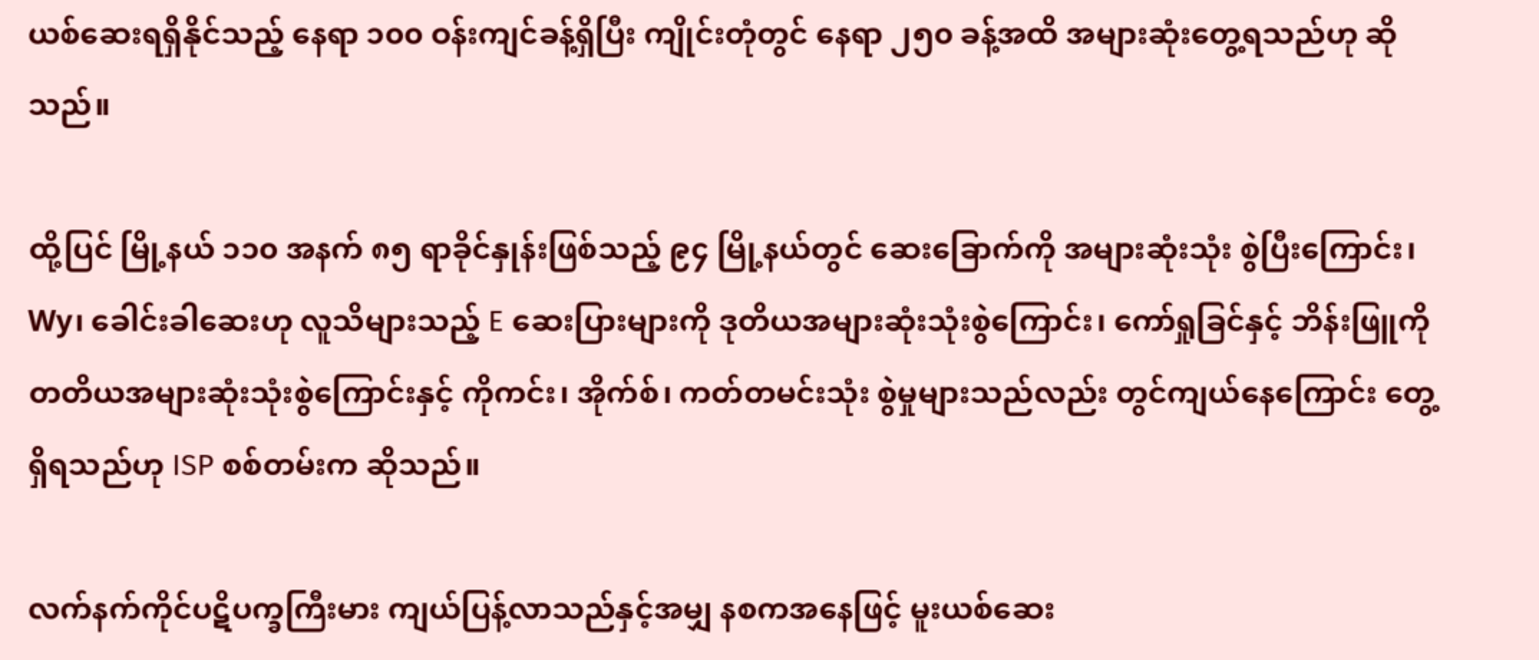ယစ်ဆေးရရှိနိုင်သည့် နေရာ ၁၀၀ ဝန်းကျင်ခန့်ရှိပြီး ကျိုင်းတုံတွင် နေရာ ၂၅၀ ခန့်အထိ အများဆုံးတွေ့ရသည်ဟု ဆိုသည်။

ထို့ပြင် မြို့နယ် ၁၁၀ အနက် ၈၅ ရာခိုင်နှုန်းဖြစ်သည့် ၉၄ မြို့နယ်တွင် ဆေးခြောက်ကို အများဆုံးသုံး စွဲပြီးကြောင်း၊  Wy၊ ခေါင်းခါဆေးဟု လူသိများသည့် E ဆေးပြားများကို ဒုတိယအများဆုံးသုံးစွဲကြောင်း၊ ကော်ရှုခြင်နှင့် ဘိန်းဖြူကို တတိယအများဆုံးသုံးစွဲကြောင်းနှင့် ကိုကင်း၊ အိုက်စ်၊ ကတ်တမင်းသုံး စွဲမှုများသည်လည်း တွင်ကျယ်နေကြောင်း တွေ့ရှိရသည်ဟု ISP စစ်တမ်းက ဆိုသည်။

လက်နက်ကိုင်ပဋိပက္ခကြီးမား ကျယ်ပြန့်လာသည်နှင့်အမျှ နစကအနေဖြင့် မူးယစ်ဆေး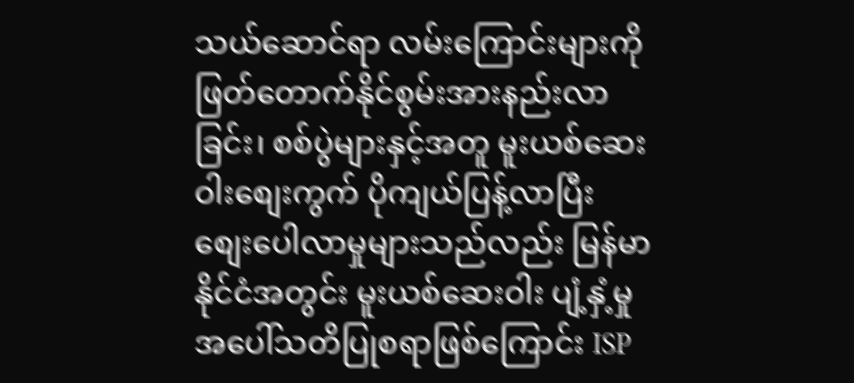သယ်ဆောင်ရာ လမ်းကြောင်းများကို ဖြတ်တောက်နိုင်စွမ်းအားနည်းလာခြင်း၊ စစ်ပွဲများနှင့်အတူ မူးယစ်ဆေးဝါးစျေးကွက် ပိုကျယ်ပြန့်လာပြီး စျေးပေါလာမှုများသည်လည်း မြန်မာနိုင်ငံအတွင်း မူးယစ်ဆေးဝါး ပျံ့နှံ့မှုအပေါ်သတိပြုစရာဖြစ်ကြောင်း ISP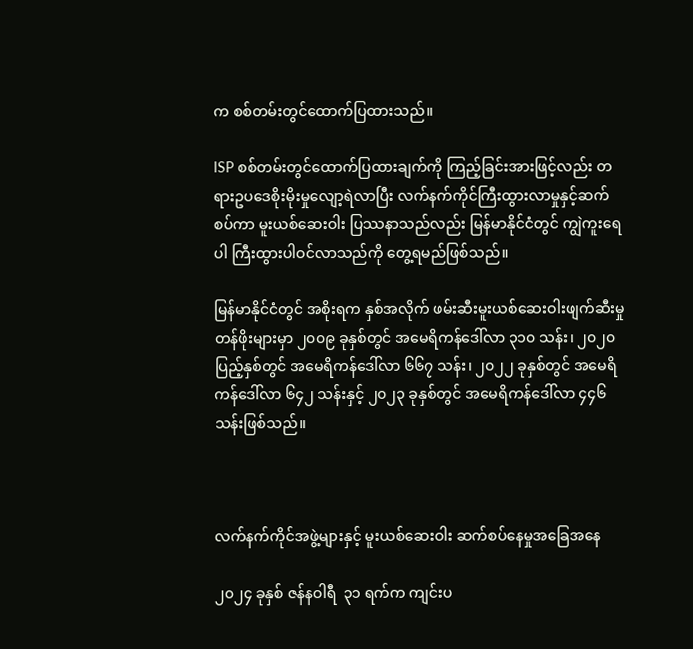က စစ်တမ်းတွင်ထောက်ပြထားသည်။

ISP စစ်တမ်းတွင်ထောက်ပြထားချက်ကို ကြည့်ခြင်းအားဖြင့်လည်း တရားဥပဒေစိုးမိုးမှုလျော့ရဲလာပြီး လက်နက်ကိုင်ကြီးထွားလာမှုနှင့်ဆက်စပ်ကာ မူးယစ်ဆေးဝါး ပြဿနာသည်လည်း မြန်မာနိုင်ငံတွင် ကျွဲကူးရေပါ ကြီးထွားပါဝင်လာသည်ကို တွေ့ရမည်ဖြစ်သည်။

မြန်မာနိုင်ငံတွင် အစိုးရက နှစ်အလိုက် ဖမ်းဆီးမူးယစ်ဆေးဝါးဖျက်ဆီးမှုတန်ဖိုးများမှာ ၂၀၀၉ ခုနှစ်တွင် အမေရိကန်ဒေါ်လာ ၃၁၀ သန်း၊ ၂၀၂၀ ပြည့်နှစ်တွင် အမေရိကန်ဒေါ်လာ ၆၆၇ သန်း၊ ၂၀၂၂ ခုနှစ်တွင် အမေရိကန်ဒေါ်လာ ၆၄၂ သန်းနှင့် ၂၀၂၃ ခုနှစ်တွင် အမေရိကန်ဒေါ်လာ ၄၄၆ သန်းဖြစ်သည်။



လက်နက်ကိုင်အဖွဲ့များနှင့် မူးယစ်ဆေးဝါး ဆက်စပ်နေမှုအခြေအနေ

၂၀၂၄ ခုနှစ် ဇန်နဝါရီ  ၃၁ ရက်က ကျင်းပ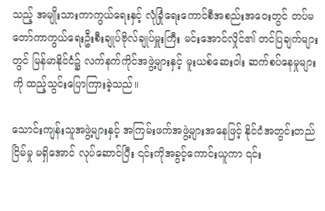သည့် အမျိုးသားကာကွယ်ရေးနှင့် လုံခြုံရေးကောင်စီအစည်းအဝေးတွင် တပ်မတော်ကာကွယ်ရေးဦးစီးချုပ်ဗိုလ်ချုပ်မှူးကြီး မင်းအောင်လှိုင်၏ တင်ပြချက်များတွင် မြန်မာနိုင်ငံ၌ လက်နက်ကိုင်အဖွဲ့များနှင့် မူးယစ်ဆေးဝါး ဆက်စပ်နေမှုများကို ထည့်သွင်းပြောကြားခဲ့သည်။

သောင်းကျန်းသူအဖွဲ့များနှင့် အကြမ်းဖက်အဖွဲ့များအနေဖြင့် နိုင်ငံအတွင်းတည်ငြိမ်မှု မရှိအောင် လုပ်ဆောင်ပြီး ၎င်းကိုအခွင့်ကောင်းယူကာ ၎င်း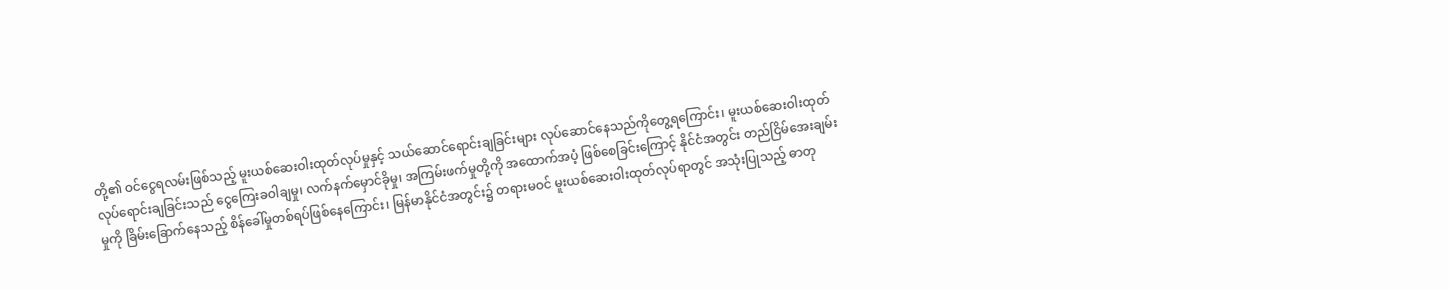တို့၏ ဝင်ငွေရလမ်းဖြစ်သည့် မူးယစ်ဆေးဝါးထုတ်လုပ်မှုနှင့် သယ်ဆောင်ရောင်းချခြင်းများ လုပ်ဆောင်နေသည်ကိုတွေ့ရကြောင်း၊ မူးယစ်ဆေးဝါးထုတ် လုပ်ရောင်းချခြင်းသည် ငွေကြေးခဝါချမှု၊ လက်နက်မှောင်ခိုမှု၊ အကြမ်းဖက်မှုတို့ကို အထောက်အပံ့ ဖြစ်စေခြင်းကြောင့် နိုင်ငံအတွင်း တည်ငြိမ်အေးချမ်းမှုကို ခြိမ်းခြောက်နေသည့် စိန်ခေါ်မှုတစ်ရပ်ဖြစ်နေကြောင်း၊ မြန်မာနိုင်ငံအတွင်း၌ တရားမဝင် မူးယစ်ဆေးဝါးထုတ်လုပ်ရာတွင် အသုံးပြုသည့် ဓာတု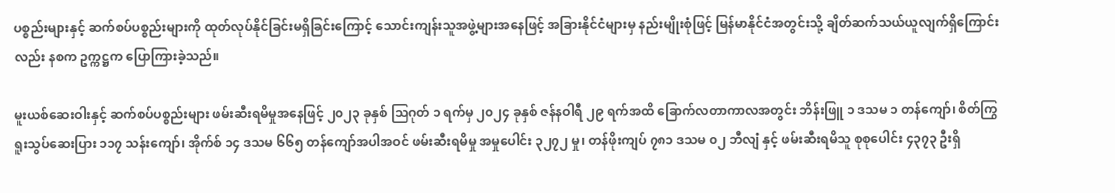ပစ္စည်းများနှင့် ဆက်စပ်ပစ္စည်းများကို ထုတ်လုပ်နိုင်ခြင်းမရှိခြင်းကြောင့် သောင်းကျန်းသူအဖွဲ့များအနေဖြင့် အခြားနိုင်ငံများမှ နည်းမျိုးစုံဖြင့် မြန်မာနိုင်ငံအတွင်းသို့ ချိတ်ဆက်သယ်ယူလျက်ရှိကြောင်းလည်း နစက ဥက္ကဋ္ဌက ပြောကြားခဲ့သည်။

မူးယစ်ဆေးဝါးနှင့် ဆက်စပ်ပစ္စည်းများ ဖမ်းဆီးရမိမှုအနေဖြင့် ၂၀၂၃ ခုနှစ် သြဂုတ် ၁ ရက်မှ ၂၀၂၄ ခုနှစ် ဇန်နဝါရီ ၂၉ ရက်အထိ ခြောက်လတာကာလအတွင်း ဘိန်းဖြူ ၁ ဒသမ ၁ တန်ကျော်၊ စိတ်ကြွရူးသွပ်ဆေးပြား ၁၁၇ သန်းကျော်၊ အိုက်စ် ၁၄ ဒသမ ၆၆၅ တန်ကျော်အပါအဝင် ဖမ်းဆီးရမိမှု အမှုပေါင်း ၃၂၇၂ မှု၊ တန်ဖိုးကျပ် ၇၈၁ ဒသမ ၀၂ ဘီလျံ နှင့် ဖမ်းဆီးရမိသူ စုစုပေါင်း ၄၃၇၃ ဦးရှိ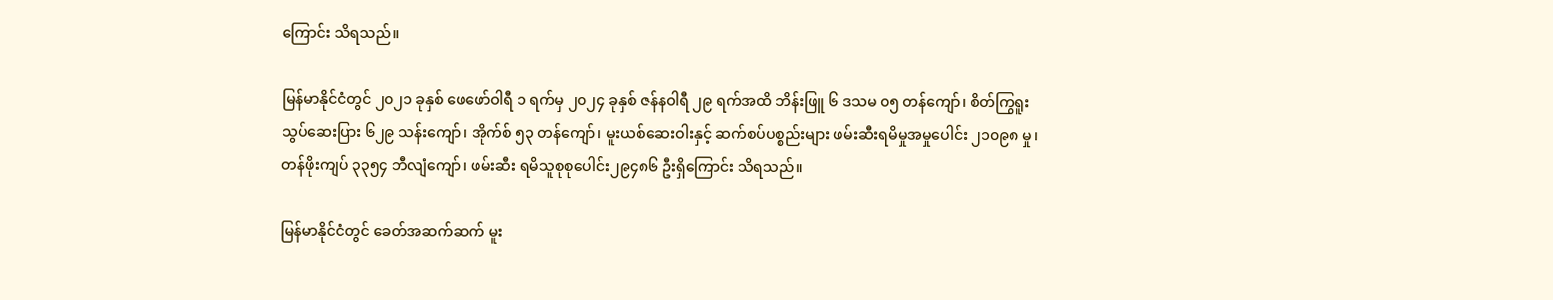ကြောင်း သိရသည်။

မြန်မာနိုင်ငံတွင် ၂၀၂၁ ခုနှစ် ဖေဖော်ဝါရီ ၁ ရက်မှ ၂၀၂၄ ခုနှစ် ဇန်နဝါရီ ၂၉ ရက်အထိ ဘိန်းဖြူ ၆ ဒသမ ၀၅ တန်ကျော်၊ စိတ်ကြွရူးသွပ်ဆေးပြား ၆၂၉ သန်းကျော်၊ အိုက်စ် ၅၃ တန်ကျော်၊ မူးယစ်ဆေးဝါးနှင့် ဆက်စပ်ပစ္စည်းများ ဖမ်းဆီးရမိမှုအမှုပေါင်း ၂၁၀၉၈ မှု၊ တန်ဖိုးကျပ် ၃၃၅၄ ဘီလျံကျော်၊ ဖမ်းဆီး ရမိသူစုစုပေါင်း၂၉၄၈၆ ဦးရှိကြောင်း သိရသည်။

မြန်မာနိုင်ငံတွင် ခေတ်အဆက်ဆက် မူး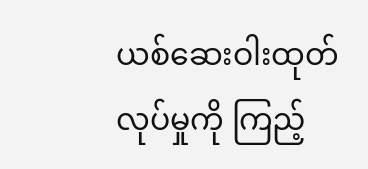ယစ်ဆေးဝါးထုတ်လုပ်မှုကို ကြည့်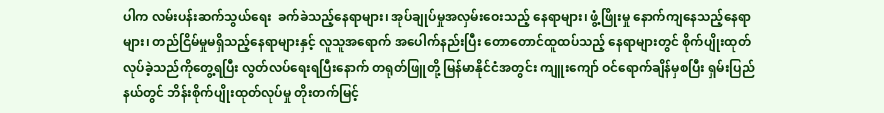ပါက လမ်းပန်းဆက်သွယ်ရေး  ခက်ခဲသည့်နေရာများ၊ အုပ်ချုပ်မှုအလှမ်းဝေးသည့် နေရာများ၊ ဖွံ့ဖြိုးမှု နောက်ကျနေသည့်နေရာများ၊ တည်ငြိမ်မှုမရှိသည့်နေရာများနှင့် လူသူအရောက် အပေါက်နည်းပြီး တောတောင်ထူထပ်သည့် နေရာများတွင် စိုက်ပျိုးထုတ်လုပ်ခဲ့သည်ကိုတွေ့ရပြီး လွတ်လပ်ရေးရပြီးနောက် တရုတ်ဖြူတို့ မြန်မာနိုင်ငံအတွင်း ကျူးကျော် ဝင်ရောက်ချိန်မှစပြီး ရှမ်းပြည်နယ်တွင် ဘိန်းစိုက်ပျိုးထုတ်လုပ်မှု တိုးတက်မြင့်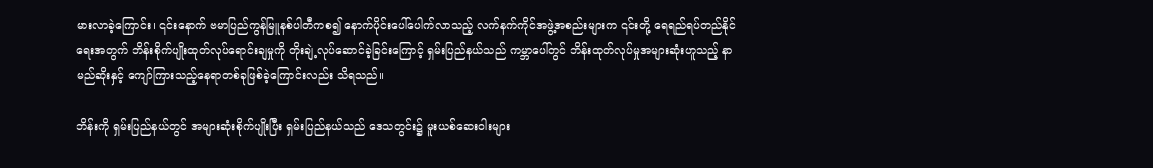မားလာခဲ့ကြောင်း၊ ၎င်းနောက် ဗမာပြည်ကွန်မြူနစ်ပါတီကစ၍ နောက်ပိုင်းပေါ်ပေါက်လာသည့် လက်နက်ကိုင်အဖွဲ့အစည်းများက ၎င်းတို့ ရေရည်ရပ်တည်နိုင်ရေးအတွက် ဘိန်းစိုက်ပျိုးထုတ်လုပ်ရောင်းချမှုကို တိုးချဲ့လုပ်ဆောင်ခဲ့ခြင်းကြောင့် ရှမ်းပြည်နယ်သည် ကမ္ဘာပေါ်တွင် ဘိန်းထုတ်လုပ်မှုအများဆုံးဟူသည့် နာမည်ဆိုးနှင့် ကျော်ကြားသည့်နေရာတစ်ခုဖြစ်ခဲ့ကြောင်းလည်း သိရသည်။

ဘိန်းကို ရှမ်းပြည်နယ်တွင် အများဆုံးစိုက်ပျိုးပြီး ရှမ်းပြည်နယ်သည် ဒေသတွင်း၌ မူးယစ်ဆေးဝါးများ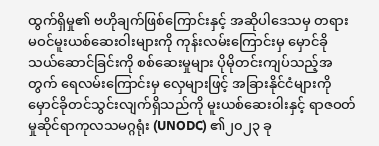ထွက်ရှိမှု၏ ဗဟိုချက်ဖြစ်ကြောင်းနှင့် အဆိုပါဒေသမှ တရားမဝင်မူးယစ်ဆေးဝါးများကို ကုန်းလမ်းကြောင်းမှ မှောင်ခိုသယ်ဆောင်ခြင်းကို စစ်ဆေးမှုများ ပိုမိုတင်းကျပ်သည့်အတွက် ရေလမ်းကြောင်းမှ လှေများဖြင့် အခြားနိုင်ငံများကို မှောင်ခိုတင်သွင်းလျက်ရှိသည်ကို မူးယစ်ဆေးဝါးနှင့် ရာဇဝတ်မှုဆိုင်ရာကုလသမဂ္ဂရုံး (UNODC) ၏၂၀၂၃ ခု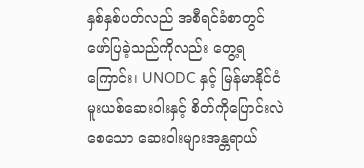နှစ်နှစ်ပတ်လည် အစီရင်ခံစာတွင် ဖော်ပြခဲ့သည်ကိုလည်း တွေ့ရကြောင်း၊ UNODC နှင့် မြန်မာနိုင်ငံ မူးယစ်ဆေးဝါးနှင့် စိတ်ကိုပြောင်းလဲစေသော ဆေးဝါးများအန္တရာယ်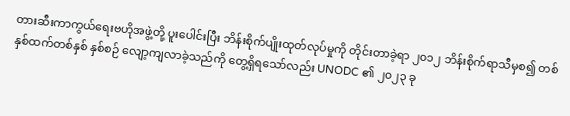တားဆီးကာကွယ်ရေးဗဟိုအဖွဲ့တို့ ပူးပေါင်းပြီး ဘိန်းစိုက်ပျိုးထုတ်လုပ်မှုကို တိုင်းတာခဲ့ရာ ၂၀၁၂ ဘိန်းစိုက်ရာသီမှစ၍ တစ်နှစ်ထက်တစ်နှစ် နှစ်စဉ် လျော့ကျလာခဲ့သည်ကို တွေ့ရှိရသော်လည်း UNODC ၏ ၂၀၂၃ ခု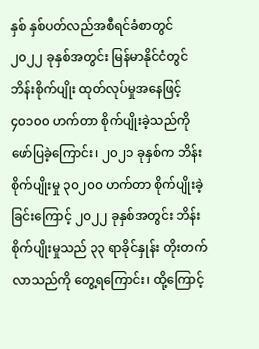နှစ် နှစ်ပတ်လည်အစီရင်ခံစာတွင် ၂၀၂၂ ခုနှစ်အတွင်း မြန်မာနိုင်ငံတွင် ဘိန်းစိုက်ပျိုး ထုတ်လုပ်မှုအနေဖြင့် ၄၀၁၀၀ ဟက်တာ စိုက်ပျိုးခဲ့သည်ကို ဖော်ပြခဲ့ကြောင်း၊ ၂၀၂၁ ခုနှစ်က ဘိန်းစိုက်ပျိုးမှု ၃၀၂၀၀ ဟက်တာ စိုက်ပျိုးခဲ့ခြင်းကြောင့် ၂၀၂၂ ခုနှစ်အတွင်း ဘိန်းစိုက်ပျိုးမှုသည် ၃၃ ရာခိုင်နှုန်း တိုးတက်လာသည်ကို တွေ့ရကြောင်း၊ ထို့ကြောင့်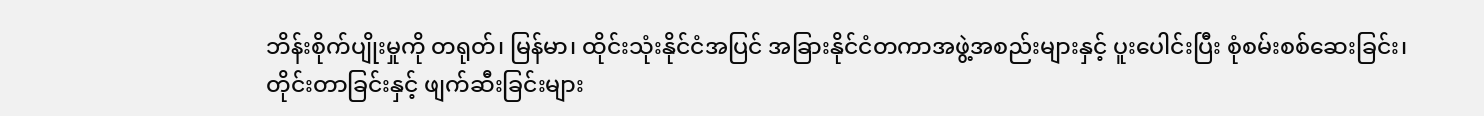ဘိန်းစိုက်ပျိုးမှုကို တရုတ်၊ မြန်မာ၊ ထိုင်းသုံးနိုင်ငံအပြင် အခြားနိုင်ငံတကာအဖွဲ့အစည်းများနှင့် ပူးပေါင်းပြီး စုံစမ်းစစ်ဆေးခြင်း၊ တိုင်းတာခြင်းနှင့် ဖျက်ဆီးခြင်းများ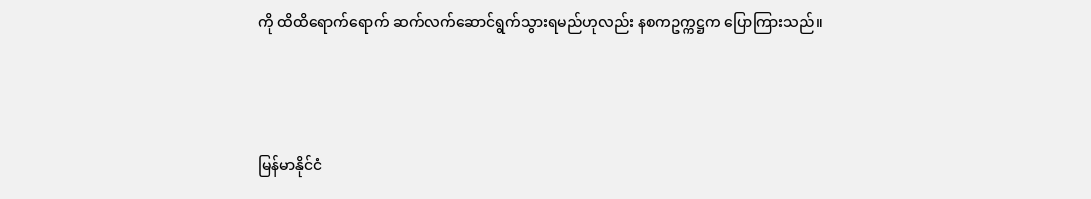ကို ထိထိရောက်ရောက် ဆက်လက်ဆောင်ရွက်သွားရမည်ဟုလည်း နစကဥက္ကဋ္ဌက ပြောကြားသည်။



မြန်မာနိုင်ငံ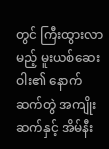တွင် ကြီးထွားလာမည့် မူးယစ်ဆေးဝါး၏ နောက်ဆက်တွဲ အကျိုးဆက်နှင့် အိမ်နီး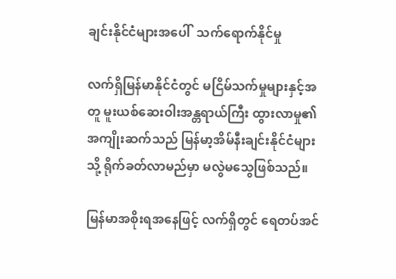ချင်းနိုင်ငံများအပေါ်  သက်ရောက်နိုင်မှု

လက်ရှိမြန်မာနိုင်ငံတွင် မငြိမ်သက်မှုများနှင့်အတူ မူးယစ်ဆေးဝါးအန္တရာယ်ကြီး ထွားလာမှု၏အကျိုးဆက်သည် မြန်မာ့အိမ်နီးချင်းနိုင်ငံများသို့ ရိုက်ခတ်လာမည်မှာ မလွဲမသွေဖြစ်သည်။

မြန်မာအစိုးရအနေဖြင့် လက်ရှိတွင် ရေတပ်အင်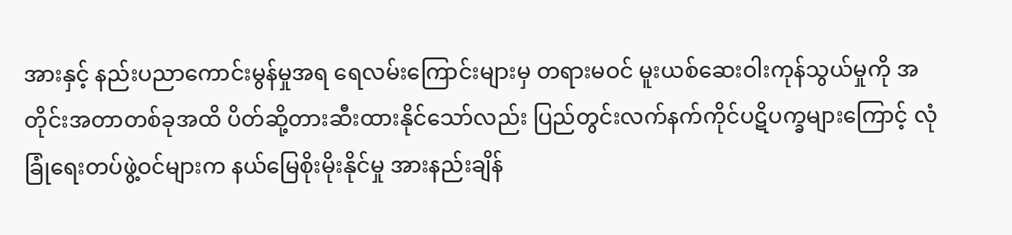အားနှင့် နည်းပညာကောင်းမွန်မှုအရ ရေလမ်းကြောင်းများမှ တရားမဝင် မူးယစ်ဆေးဝါးကုန်သွယ်မှုကို အတိုင်းအတာတစ်ခုအထိ ပိတ်ဆို့တားဆီးထားနိုင်သော်လည်း ပြည်တွင်းလက်နက်ကိုင်ပဋိပက္ခများကြောင့် လုံခြုံရေးတပ်ဖွဲ့ဝင်များက နယ်မြေစိုးမိုးနိုင်မှု အားနည်းချိန်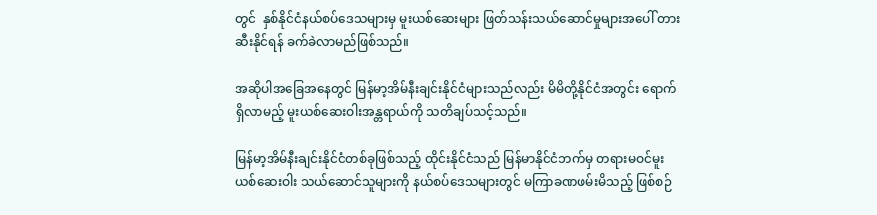တွင်  နှစ်နိုင်ငံနယ်စပ်ဒေသများမှ မူးယစ်ဆေးများ ဖြတ်သန်းသယ်ဆောင်မှုများအပေါ် တားဆီးနိုင်ရန် ခက်ခဲလာမည်ဖြစ်သည်။

အဆိုပါအခြေအနေတွင် မြန်မာ့အိမ်နီးချင်းနိုင်ငံများသည်လည်း မိမိတို့နိုင်ငံအတွင်း ရောက်ရှိလာမည့် မူးယစ်ဆေးဝါးအန္တရာယ်ကို သတိချပ်သင့်သည်။

မြန်မာ့အိမ်နီးချင်းနိုင်ငံတစ်ခုဖြစ်သည့် ထိုင်းနိုင်ငံသည် မြန်မာနိုင်ငံဘက်မှ တရားမဝင်မူးယစ်ဆေးဝါး သယ်ဆောင်သူများကို နယ်စပ်ဒေသများတွင် မကြာခဏဖမ်းမိသည့် ဖြစ်စဉ်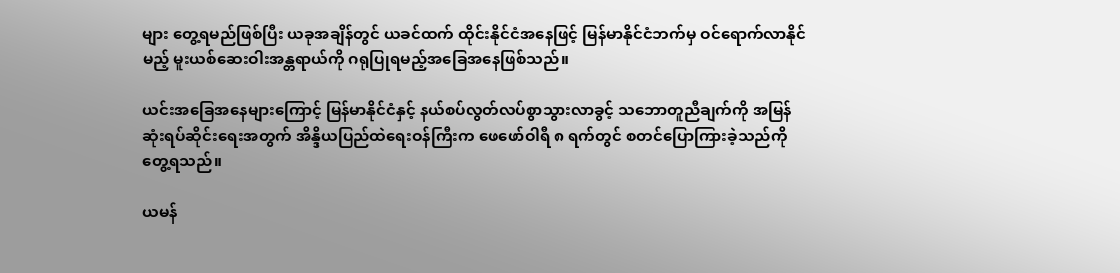များ တွေ့ရမည်ဖြစ်ပြီး ယခုအချိန်တွင် ယခင်ထက် ထိုင်းနိုင်ငံအနေဖြင့် မြန်မာနိုင်ငံဘက်မှ ဝင်ရောက်လာနိုင်မည့် မူးယစ်ဆေးဝါးအန္တရာယ်ကို ဂရုပြုရမည့်အခြေအနေဖြစ်သည်။

ယင်းအခြေအနေများကြောင့် မြန်မာနိုင်ငံနှင့် နယ်စပ်လွတ်လပ်စွာသွားလာခွင့် သဘောတူညီချက်ကို အမြန်ဆုံးရပ်ဆိုင်းရေးအတွက် အိန္ဒိယပြည်ထဲရေးဝန်ကြီးက ဖေဖော်ဝါရီ ၈ ရက်တွင် စတင်ပြောကြားခဲ့သည်ကို တွေ့ရသည်။

ယမန်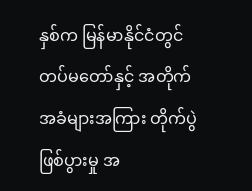နှစ်က မြန်မာနိုင်ငံတွင် တပ်မတော်နှင့် အတိုက်အခံများအကြား တိုက်ပွဲဖြစ်ပွားမှု အ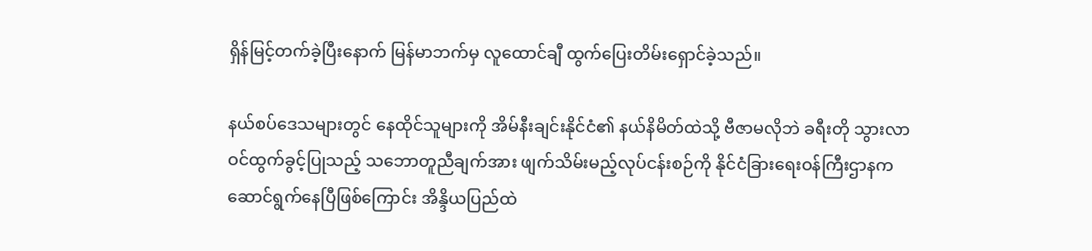ရှိန်မြင့်တက်ခဲ့ပြီးနောက် မြန်မာဘက်မှ လူထောင်ချီ ထွက်ပြေးတိမ်းရှောင်ခဲ့သည်။

နယ်စပ်ဒေသများတွင် နေထိုင်သူများကို အိမ်နီးချင်းနိုင်ငံ၏ နယ်နိမိတ်ထဲသို့ ဗီဇာမလိုဘဲ ခရီးတို သွားလာဝင်ထွက်ခွင့်ပြုသည့် သဘောတူညီချက်အား ဖျက်သိမ်းမည့်လုပ်ငန်းစဉ်ကို နိုင်ငံခြားရေးဝန်ကြီးဌာနက ဆောင်ရွက်နေပြီဖြစ်ကြောင်း အိန္ဒိယပြည်ထဲ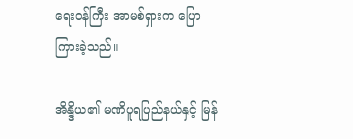ရေးဝန်ကြီး အာမစ်ရှားက ပြောကြားခဲ့သည်။

အိန္ဒိယ၏ မဏိပူရပြည်နယ်နှင့် မြန်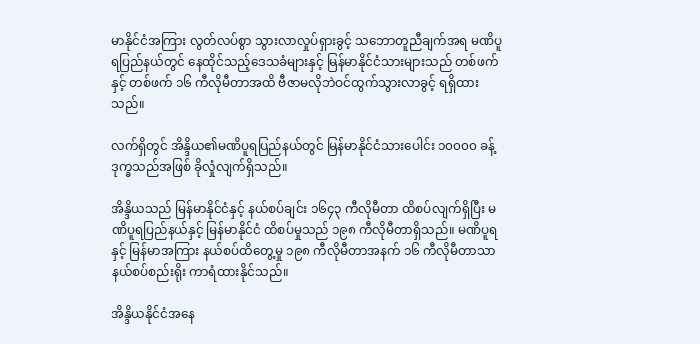မာနိုင်ငံအကြား လွတ်လပ်စွာ သွားလာလှုပ်ရှားခွင့် သဘောတူညီချက်အရ မဏိပူရပြည်နယ်တွင် နေထိုင်သည့်ဒေသခံများနှင့် မြန်မာနိုင်ငံသားများသည် တစ်ဖက်နှင့် တစ်ဖက် ၁၆ ကီလိုမီတာအထိ ဗီဇာမလိုဘဲဝင်ထွက်သွားလာခွင့် ရရှိထားသည်။

လက်ရှိတွင် အိန္ဒိယ၏မဏိပူရပြည်နယ်တွင် မြန်မာနိုင်ငံသားပေါင်း ၁၀၀၀၀ ခန့် ဒုက္ခသည်အဖြစ် ခိုလှုံလျက်ရှိသည်။

အိန္ဒိယသည် မြန်မာနိုင်ငံနှင့် နယ်စပ်ချင်း ၁၆၄၃ ကီလိုမီတာ ထိစပ်လျက်ရှိပြီး မဏိပူရပြည်နယ်နှင့် မြန်မာနိုင်ငံ ထိစပ်မှုသည် ၁၉၈ ကီလိုမီတာရှိသည်။ မဏိပူရနှင့် မြန်မာအကြား နယ်စပ်ထိတွေ့မှု ၁၉၈ ကီလိုမီတာအနက် ၁၆ ကီလိုမီတာသာ နယ်စပ်စည်းရိုး ကာရံထားနိုင်သည်။

အိန္ဒိယနိုင်ငံအနေ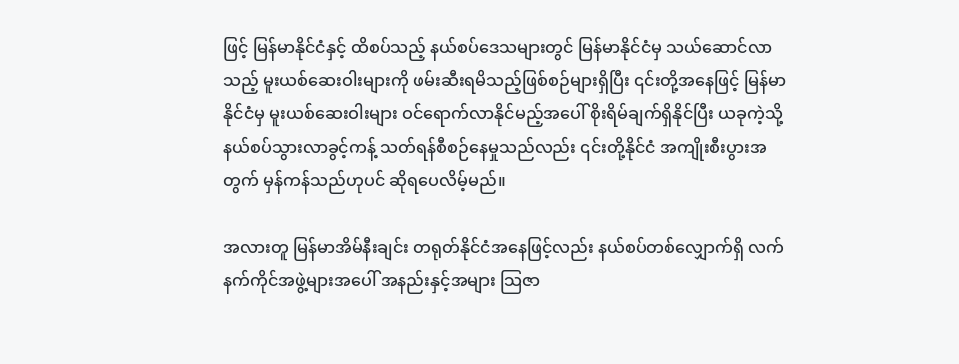ဖြင့် မြန်မာနိုင်ငံနှင့် ထိစပ်သည့် နယ်စပ်ဒေသများတွင် မြန်မာနိုင်ငံမှ သယ်ဆောင်လာသည့် မူးယစ်ဆေးဝါးများကို ဖမ်းဆီးရမိသည့်ဖြစ်စဉ်များရှိပြီး ၎င်းတို့အနေဖြင့် မြန်မာနိုင်ငံမှ မူးယစ်ဆေးဝါးများ ဝင်ရောက်လာနိုင်မည့်အပေါ် စိုးရိမ်ချက်ရှိနိုင်ပြီး ယခုကဲ့သို့ နယ်စပ်သွားလာခွင့်ကန့် သတ်ရန်စီစဉ်နေမှုသည်လည်း ၎င်းတို့နိုင်ငံ အကျိုးစီးပွားအတွက် မှန်ကန်သည်ဟုပင် ဆိုရပေလိမ့်မည်။

အလားတူ မြန်မာအိမ်နီးချင်း တရုတ်နိုင်ငံအနေဖြင့်လည်း နယ်စပ်တစ်လျှောက်ရှိ လက်နက်ကိုင်အဖွဲ့များအပေါ် အနည်းနှင့်အများ သြဇာ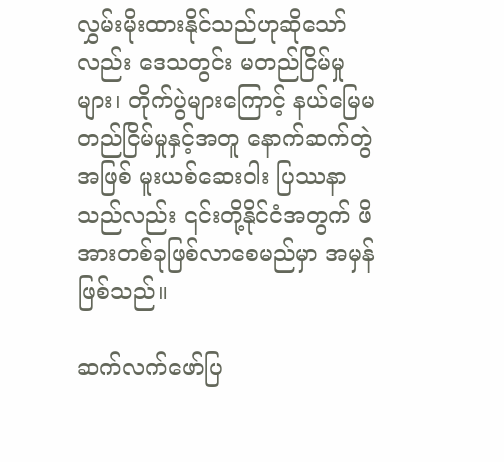လွှမ်းမိုးထားနိုင်သည်ဟုဆိုသော်လည်း ဒေသတွင်း မတည်ငြိမ်မှုများ၊ တိုက်ပွဲများကြောင့် နယ်မြေမတည်ငြိမ်မှုနှင့်အတူ နောက်ဆက်တွဲအဖြစ် မူးယစ်ဆေးဝါး ပြဿနာသည်လည်း ၎င်းတို့နိုင်ငံအတွက် ဖိအားတစ်ခုဖြစ်လာစေမည်မှာ အမှန်ဖြစ်သည်။

ဆက်လက်ဖော်ပြ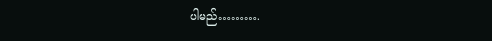ပါမည်……….